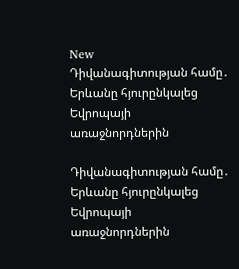New
Դիվանագիտության համը․ Երևանը հյուրընկալեց Եվրոպայի առաջնորդներին

Դիվանագիտության համը․ Երևանը հյուրընկալեց Եվրոպայի առաջնորդներին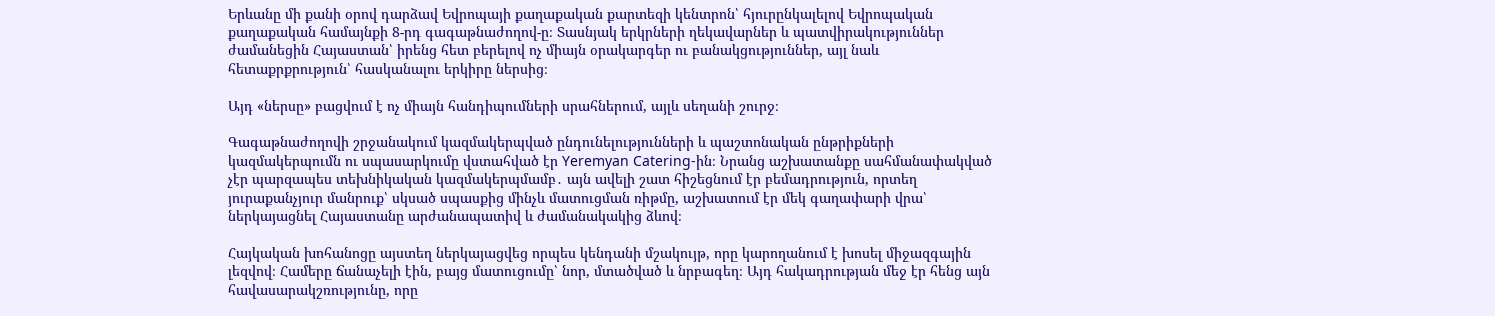Երևանը մի քանի օրով դարձավ Եվրոպայի քաղաքական քարտեզի կենտրոն՝ հյուրընկալելով Եվրոպական քաղաքական համայնքի 8-րդ գագաթնաժողով-ը։ Տասնյակ երկրների ղեկավարներ և պատվիրակություններ ժամանեցին Հայաստան՝ իրենց հետ բերելով ոչ միայն օրակարգեր ու բանակցություններ, այլ նաև հետաքրքրություն՝ հասկանալու երկիրը ներսից։

Այդ «ներսը» բացվում է ոչ միայն հանդիպումների սրահներում, այլև սեղանի շուրջ։

Գագաթնաժողովի շրջանակում կազմակերպված ընդունելությունների և պաշտոնական ընթրիքների կազմակերպումն ու սպասարկումը վստահված էր Yeremyan Catering-ին։ Նրանց աշխատանքը սահմանափակված չէր պարզապես տեխնիկական կազմակերպմամբ․ այն ավելի շատ հիշեցնում էր բեմադրություն, որտեղ յուրաքանչյուր մանրուք՝ սկսած սպասքից մինչև մատուցման ռիթմը, աշխատում էր մեկ գաղափարի վրա՝ ներկայացնել Հայաստանը արժանապատիվ և ժամանակակից ձևով։

Հայկական խոհանոցը այստեղ ներկայացվեց որպես կենդանի մշակույթ, որը կարողանում է խոսել միջազգային լեզվով։ Համերը ճանաչելի էին, բայց մատուցումը՝ նոր, մտածված և նրբագեղ։ Այդ հակադրության մեջ էր հենց այն հավասարակշռությունը, որը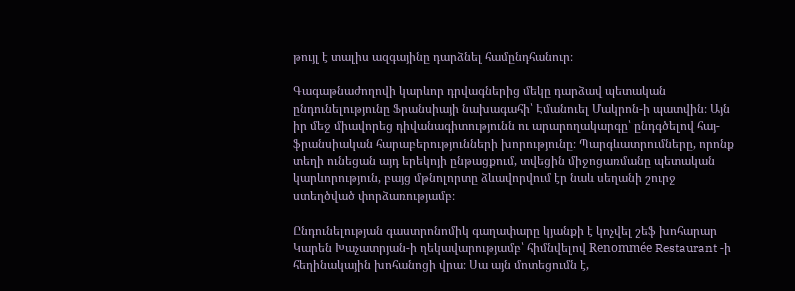թույլ է տալիս ազգայինը դարձնել համընդհանուր։

Գագաթնաժողովի կարևոր դրվագներից մեկը դարձավ պետական ընդունելությունը Ֆրանսիայի նախագահի՝ Էմանուել Մակրոն-ի պատվին։ Այն իր մեջ միավորեց դիվանագիտությունն ու արարողակարգը՝ ընդգծելով հայ-ֆրանսիական հարաբերությունների խորությունը։ Պարգևատրումները, որոնք տեղի ունեցան այդ երեկոյի ընթացքում, տվեցին միջոցառմանը պետական կարևորություն, բայց մթնոլորտը ձևավորվում էր նաև սեղանի շուրջ ստեղծված փորձառությամբ։

Ընդունելության գաստրոնոմիկ գաղափարը կյանքի է կոչվել շեֆ խոհարար Կարեն Խաչատրյան-ի ղեկավարությամբ՝ հիմնվելով Renommée Restaurant -ի հեղինակային խոհանոցի վրա։ Սա այն մոտեցումն է,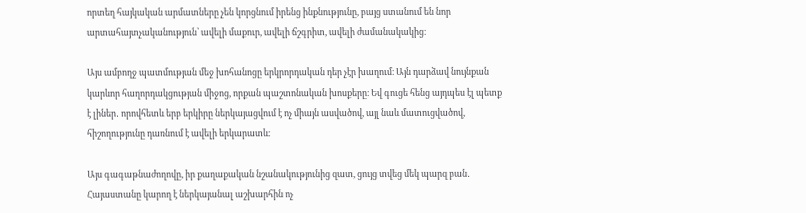որտեղ հայկական արմատները չեն կորցնում իրենց ինքնությունը, բայց ստանում են նոր արտահայտչականություն՝ ավելի մաքուր, ավելի ճշգրիտ, ավելի ժամանակակից։

Այս ամբողջ պատմության մեջ խոհանոցը երկրորդական դեր չէր խաղում։ Այն դարձավ նույնքան կարևոր հաղորդակցության միջոց, որքան պաշտոնական խոսքերը։ Եվ գուցե հենց այդպես էլ պետք է լիներ․ որովհետև երբ երկիրը ներկայացվում է ոչ միայն ասվածով, այլ նաև մատուցվածով, հիշողությունը դառնում է ավելի երկարատև։

Այս գագաթնաժողովը, իր քաղաքական նշանակությունից զատ, ցույց տվեց մեկ պարզ բան․ Հայաստանը կարող է ներկայանալ աշխարհին ոչ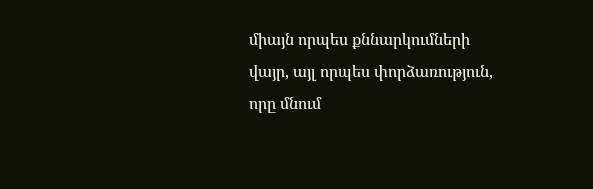միայն որպես քննարկումների վայր, այլ որպես փորձառություն, որը մնում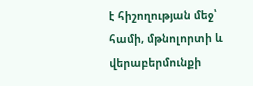է հիշողության մեջ՝ համի, մթնոլորտի և վերաբերմունքի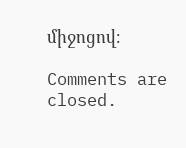միջոցով։

Comments are closed.